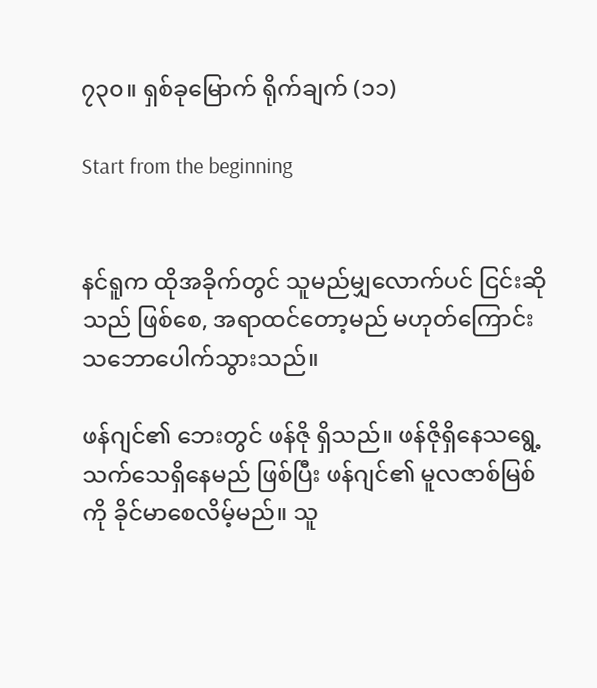၇၃၀။ ရှစ်ခု‌မြောက် ရိုက်ချက် (၁၁)

Start from the beginning


နင်ရူက ထိုအခိုက်တွင် သူမည်မျှလောက်ပင် ငြင်းဆိုသည် ဖြစ်စေ, အရာထင်တော့မည် မဟုတ်ကြောင်း သဘောပေါက်သွားသည်။

ဖန်ဂျင်၏ ဘေးတွင် ဖန်ဇို ရှိသည်။ ဖန်ဇိုရှိနေသရွေ့ သက်သေရှိနေမည် ဖြစ်ပြီး ဖန်ဂျင်၏ မူလဇာစ်မြစ်ကို ခိုင်မာစေလိမ့်မည်။ သူ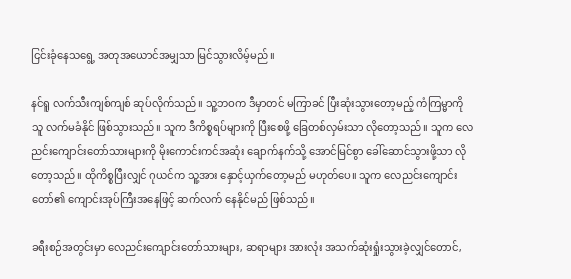ငြင်းခုံနေသရွေ့ အတုအယောင်အမျှသာ မြင်သွားလိမ့်မည်။

နင်ရူ လက်သီးကျစ်ကျစ် ဆုပ်လိုက်သည်။ သူ့ဘဝက ဒီမှာတင် မကြာခင် ပြီးဆုံးသွားတော့မည့် ကံကြမ္မာကို သူ လက်မခံနိုင် ဖြစ်သွားသည်။ သူက ဒီကိစ္စရပ်များကို ပြီးစေဖို့ ခြေတစ်လှမ်းသာ လိုတော့သည်။ သူက လေညင်းကျောင်းတော်သားများကို မိုးကောင်းကင်အဆုံး ချောက်နက်သို့ အောင်မြင်စွာ ခေါ်ဆောင်သွားဖို့သာ လိုတော့သည်။ ထိုကိစ္စပြီးလျှင် ဂုယင်က သူ့အား နှောင့်ယှက်တော့မည် မဟုတ်ပေ။ သူက လေညင်းကျောင်းတော်၏ ကျောင်းအုပ်ကြီးအနေဖြင့် ဆက်လက် နေနိုင်မည် ဖြစ်သည်။

ခရီးစဉ်အတွင်းမှာ လေညင်းကျောင်းတော်သားများ, ဆရာများ အားလုံး အသက်ဆုံးရှုံးသွားခဲ့လျှင်တောင်,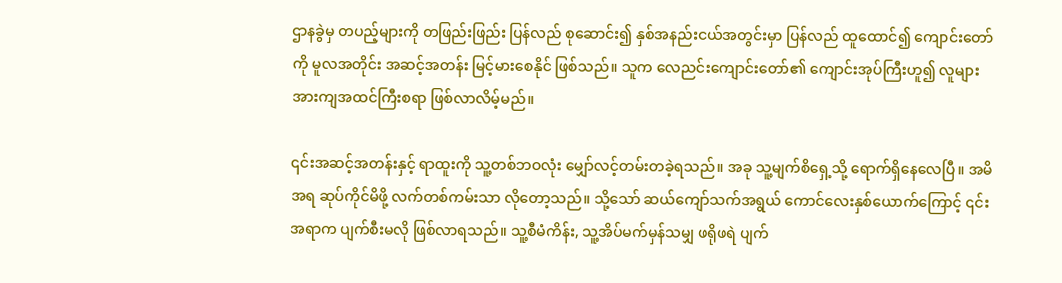ဌာနခွဲမှ တပည့်များကို တဖြည်းဖြည်း ပြန်လည် စုဆောင်း၍ နှစ်အနည်းငယ်အတွင်းမှာ ပြန်လည် ထူထောင်၍ ကျောင်းတော်ကို မူလအတိုင်း အဆင့်အတန်း မြင့်မားစေနိုင် ဖြစ်သည်။ သူက လေညင်းကျောင်းတော်၏ ကျောင်းအုပ်ကြီးဟူ၍ လူများ အားကျအထင်ကြီးစရာ ဖြစ်လာလိမ့်မည်။

၎င်းအဆင့်အတန်းနှင့် ရာထူးကို သူ့တစ်ဘဝလုံး မျှော်လင့်တမ်းတခဲ့ရသည်။ အခု သူ့မျက်စိရှေ့သို့ ရောက်ရှိနေလေပြီ။ အမိအရ ဆုပ်ကိုင်မိဖို့ လက်တစ်ကမ်းသာ လိုတော့သည်။ သို့သော် ဆယ်ကျော်သက်အရွယ် ကောင်လေးနှစ်ယောက်ကြောင့် ၎င်းအရာက ပျက်စီးမလို ဖြစ်လာရသည်။ သူ့စီမံကိန်း, သူ့အိပ်မက်မှန်သမျှ ဖရိုဖရဲ ပျက်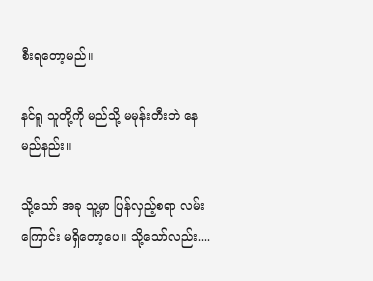စီးရတော့မည်။

နင်ရူ သူတို့ကို မည်သို့ မမုန်းတီးဘဲ နေမည်နည်း။

သို့သော် အခု သူ့မှာ ပြန်လှည့်စရာ လမ်းကြောင်း မရှိတော့ပေ။ သို့သော်လည်း....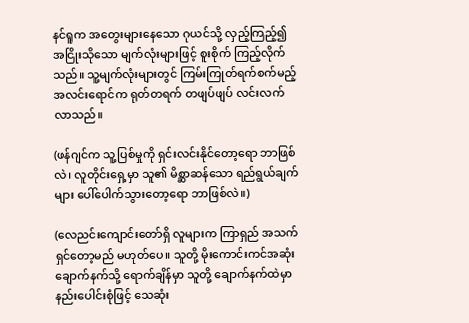နင်ရူက အတွေးများနေသော ဂုယင်သို့ လှည့်ကြည့်၍ အငြိုးသိုသော မျက်လုံးများဖြင့် စူးစိုက် ကြည့်လိုက်သည်။ သူ့မျက်လုံးများတွင် ကြမ်းကြုတ်ရက်စက်မည့် အလင်းရောင်က ရုတ်တရက် တဖျပ်ဖျပ် လင်းလက်လာသည်။

(ဖန်ဂျင်က သူ့ပြစ်မှုကို ရှင်းလင်းနိုင်တော့ရော ဘာဖြစ်လဲ၊ လူတိုင်းရှေ့မှာ သူ၏ မိစ္ဆာဆန်သော ရည်ရွယ်ချက်များ ပေါ်‌ပေါက်သွားတော့ရော ဘာဖြစ်လဲ။)

(လေညင်းကျောင်းတော်ရှိ လူများက ကြာရှည် အသက်ရှင်တော့မည် မဟုတ်ပေ။ သူတို့ မိုးကောင်းကင်အဆုံး ချောက်နက်သို့ ရောက်ချိန်မှာ သူတို့ ချောက်နက်ထဲမှာ နည်းပေါင်းစုံဖြင့် သေဆုံး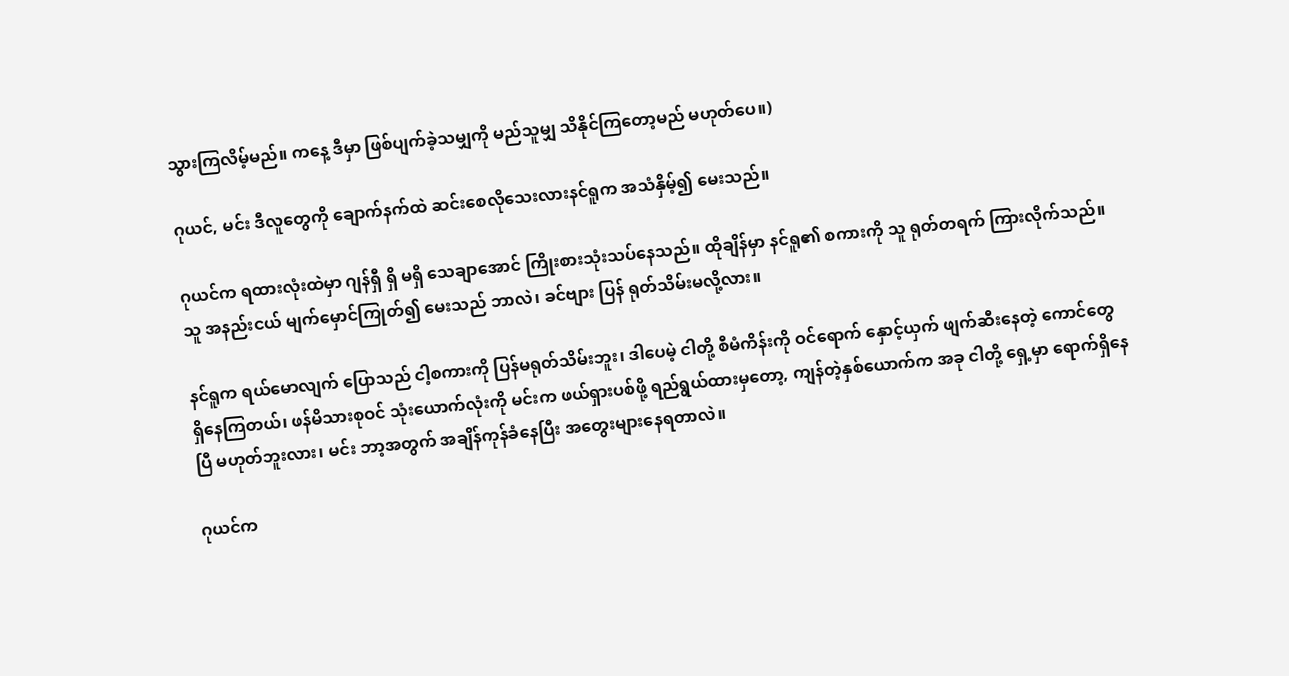သွားကြလိမ့်မည်။ ကနေ့ ဒီမှာ ဖြစ်ပျက်ခဲ့သမျှကို မည်သူမျှ သိနိုင်ကြတော့မည် မဟုတ်ပေ။)

ဂုယင်, မင်း ဒီလူတွေကို ချောက်နက်ထဲ ဆင်းစေလိုသေးလားနင်ရူက အသံနှိမ့်၍ မေးသည်။

ဂုယင်က ရထားလုံးထဲမှာ ဂျန်ရှီ ရှိ မရှိ သေချာအောင် ကြိုးစားသုံးသပ်နေသည်။ ထိုချိန်မှာ နင်ရူ၏ စကားကို သူ ရုတ်တရက် ကြားလိုက်သည်။ သူ အနည်းငယ် မျက်မှောင်ကြုတ်၍ မေးသည် ဘာလဲ၊ ခင်ဗျား ပြန် ရုတ်သိမ်းမလို့လား။

နင်ရူက ရယ်မောလျက် ပြောသည် ငါ့စကားကို ပြန်မရုတ်သိမ်းဘူး၊ ဒါပေမဲ့ ငါတို့ စီမံကိန်းကို ဝင်ရောက် နှောင့်ယှက် ဖျက်ဆီးနေတဲ့ ကောင်တွေ ရှိနေကြတယ်၊ ဖန်မိသားစုဝင် သုံးယောက်လုံးကို မင်းက ဖယ်ရှားပစ်ဖို့ ရည်ရွယ်ထားမှတော့, ကျန်တဲ့နှစ်ယောက်က အခု ငါတို့ ရှေ့မှာ ရောက်ရှိနေပြီ မဟုတ်ဘူးလား၊ မင်း ဘာ့အတွက် အချိန်ကုန်ခံနေပြီး အတွေးများနေရတာလဲ။

ဂုယင်က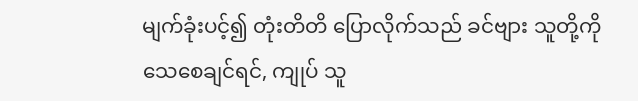မျက်ခုံးပင့်၍ တုံးတိတိ ပြောလိုက်သည် ခင်ဗျား သူတို့ကို သေစေချင်ရင်, ကျုပ် သူ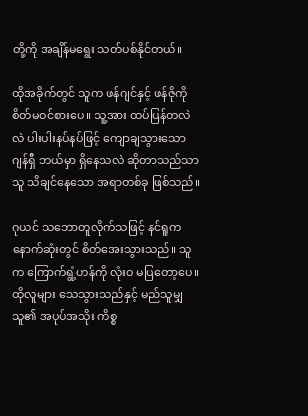တို့ကို အချိန်မရွေး သတ်ပစ်နိုင်တယ်။

ထိုအခိုက်တွင် သူက ဖန်ဂျင်နှင့် ဖန်ဇိုကို စိတ်မဝင်စားပေ။ သူ့အား ထပ်ပြန်တလဲလဲ ပါးပါးနပ်နပ်ဖြင့် ကျောချသွားသော ဂျန်ရှီ ဘယ်မှာ ရှိနေသလဲ ဆိုတာသည်သာ သူ သိချင်နေသော အရာတစ်ခု ဖြစ်သည်။

ဂုယင် သဘောတူလိုက်သဖြင့် နင်ရူက နောက်ဆုံးတွင် စိတ်အေးသွားသည်။ သူက ကြောက်ရွံ့ဟန်ကို လုံးဝ မပြတော့ပေ။ ထိုလူများ သေသွားသည်နှင့် မည်သူမျှ သူ၏ အပုပ်အသိုး ကိစ္စ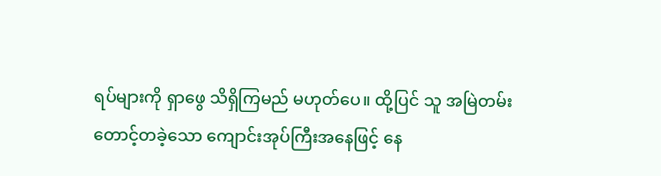ရပ်များကို ရှာဖွေ သိရှိကြမည် မဟုတ်ပေ။ ထို့ပြင် သူ အမြဲတမ်း တောင့်တခဲ့သော ကျောင်းအုပ်ကြီးအနေဖြင့် နေ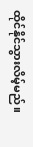ထိုင်နိုင်သွားလိမ့်မည်။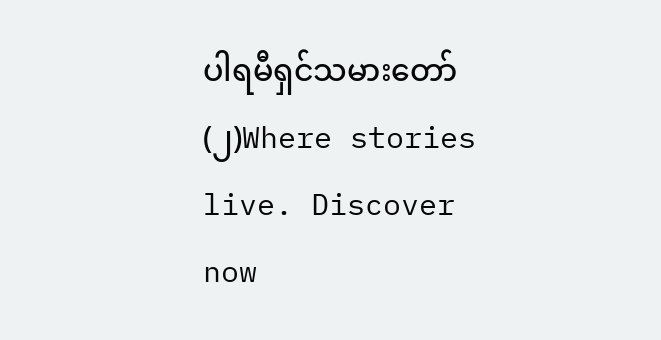ပါရမီရှင်သမားတော်(၂)Where stories live. Discover now